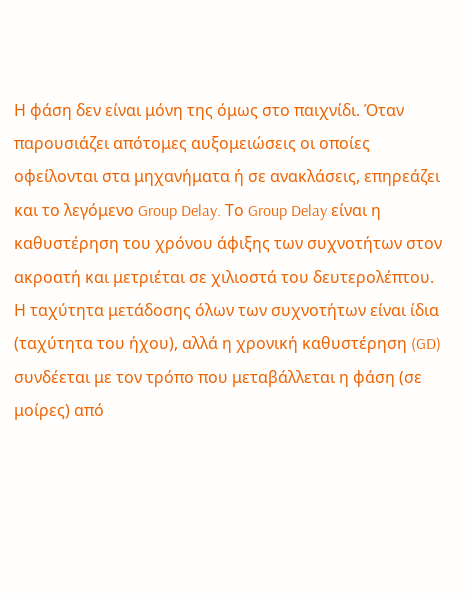Η φάση δεν είναι μόνη της όμως στο παιχνίδι. Όταν παρουσιάζει απότομες αυξομειώσεις οι οποίες οφείλονται στα μηχανήματα ή σε ανακλάσεις, επηρεάζει και το λεγόμενο Group Delay. Το Group Delay είναι η καθυστέρηση του χρόνου άφιξης των συχνοτήτων στον ακροατή και μετριέται σε χιλιοστά του δευτερολέπτου.
Η ταχύτητα μετάδοσης όλων των συχνοτήτων είναι ίδια (ταχύτητα του ήχου), αλλά η χρονική καθυστέρηση (GD) συνδέεται με τον τρόπο που μεταβάλλεται η φάση (σε μοίρες) από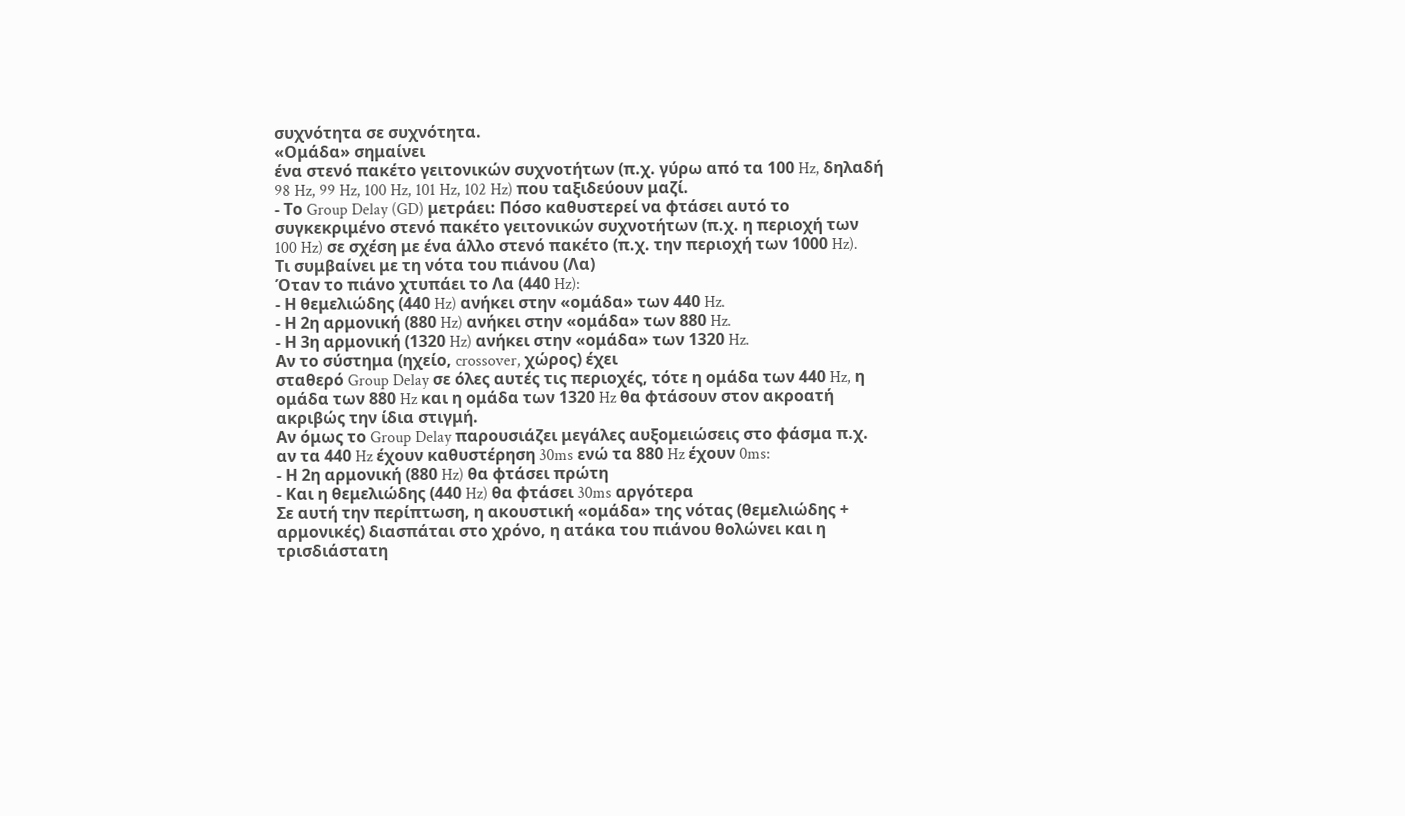συχνότητα σε συχνότητα.
«Ομάδα» σημαίνει
ένα στενό πακέτο γειτονικών συχνοτήτων (π.χ. γύρω από τα 100 Hz, δηλαδή 98 Hz, 99 Hz, 100 Hz, 101 Hz, 102 Hz) που ταξιδεύουν μαζί.
- Το Group Delay (GD) μετράει: Πόσο καθυστερεί να φτάσει αυτό το συγκεκριμένο στενό πακέτο γειτονικών συχνοτήτων (π.χ. η περιοχή των 100 Hz) σε σχέση με ένα άλλο στενό πακέτο (π.χ. την περιοχή των 1000 Hz).
Τι συμβαίνει με τη νότα του πιάνου (Λα)
Όταν το πιάνο χτυπάει το Λα (440 Hz):
- Η θεμελιώδης (440 Hz) ανήκει στην «ομάδα» των 440 Hz.
- Η 2η αρμονική (880 Hz) ανήκει στην «ομάδα» των 880 Hz.
- Η 3η αρμονική (1320 Hz) ανήκει στην «ομάδα» των 1320 Hz.
Αν το σύστημα (ηχείο, crossover, χώρος) έχει
σταθερό Group Delay σε όλες αυτές τις περιοχές, τότε η ομάδα των 440 Hz, η ομάδα των 880 Hz και η ομάδα των 1320 Hz θα φτάσουν στον ακροατή
ακριβώς την ίδια στιγμή.
Αν όμως το Group Delay παρουσιάζει μεγάλες αυξομειώσεις στο φάσμα π.χ. αν τα 440 Hz έχουν καθυστέρηση 30ms ενώ τα 880 Hz έχουν 0ms:
- Η 2η αρμονική (880 Hz) θα φτάσει πρώτη
- Και η θεμελιώδης (440 Hz) θα φτάσει 30ms αργότερα
Σε αυτή την περίπτωση, η ακουστική «ομάδα» της νότας (θεμελιώδης + αρμονικές) διασπάται στο χρόνο, η ατάκα του πιάνου θολώνει και η τρισδιάστατη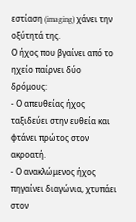εστίαση (imaging) χάνει την οξύτητά της.
Ο ήχος που βγαίνει από το ηχείο παίρνει δύο δρόμους:
- Ο απευθείας ήχος ταξιδεύει στην ευθεία και φτάνει πρώτος στον ακροατή.
- Ο ανακλώμενος ήχος πηγαίνει διαγώνια, χτυπάει στον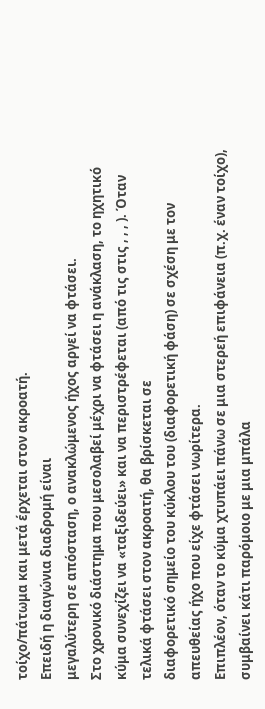τοίχο/πάτωμα και μετά έρχεται στον ακροατή.
Επειδή η διαγώνια διαδρομή είναι
μεγαλύτερη σε απόσταση, ο ανακλώμενος ήχος αργεί να φτάσει.
Στο χρονικό διάστημα που μεσολαβεί μέχρι να φτάσει η ανάκλαση, το ηχητικό κύμα συνεχίζει να «ταξιδεύει» και να περιστρέφεται (από τις στις , , , ). Όταν τελικά φτάσει στον ακροατή, θα βρίσκεται σε
διαφορετικό σημείο του κύκλου του (διαφορετική φάση) σε σχέση με τον απευθείας ήχο που είχε φτάσει νωρίτερα.
Επιπλέον, όταν το κύμα χτυπάει πάνω σε μια στερεή επιφάνεια (π.χ. έναν τοίχο), συμβαίνει κάτι παρόμοιο με μια μπάλα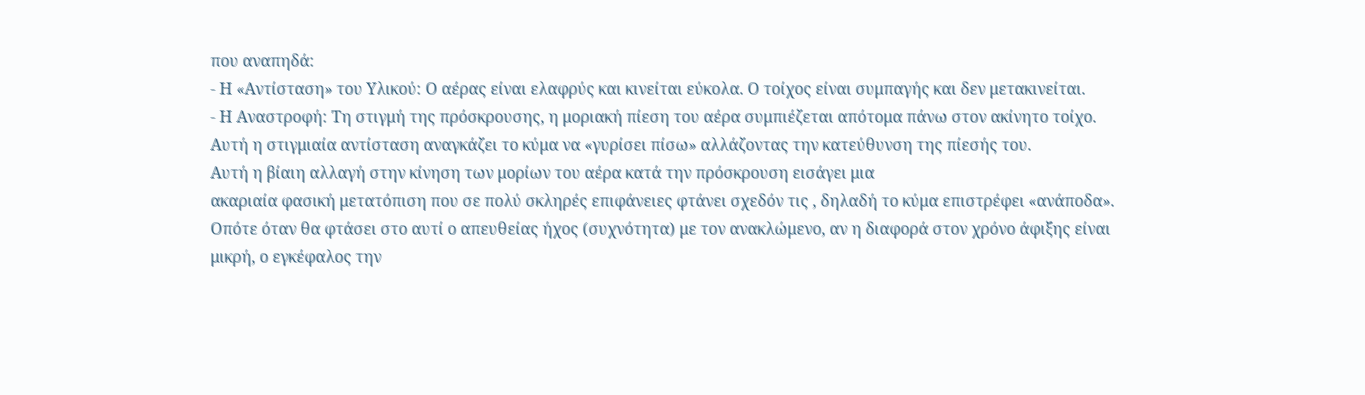που αναπηδά:
- Η «Αντίσταση» του Υλικού: Ο αέρας είναι ελαφρύς και κινείται εύκολα. Ο τοίχος είναι συμπαγής και δεν μετακινείται.
- Η Αναστροφή: Τη στιγμή της πρόσκρουσης, η μοριακή πίεση του αέρα συμπιέζεται απότομα πάνω στον ακίνητο τοίχο. Αυτή η στιγμιαία αντίσταση αναγκάζει το κύμα να «γυρίσει πίσω» αλλάζοντας την κατεύθυνση της πίεσής του.
Αυτή η βίαιη αλλαγή στην κίνηση των μορίων του αέρα κατά την πρόσκρουση εισάγει μια
ακαριαία φασική μετατόπιση που σε πολύ σκληρές επιφάνειες φτάνει σχεδόν τις , δηλαδή το κύμα επιστρέφει «ανάποδα».
Οπότε όταν θα φτάσει στο αυτί ο απευθείας ήχος (συχνότητα) με τον ανακλώμενο, αν η διαφορά στον χρόνο άφιξης είναι μικρή, ο εγκέφαλος την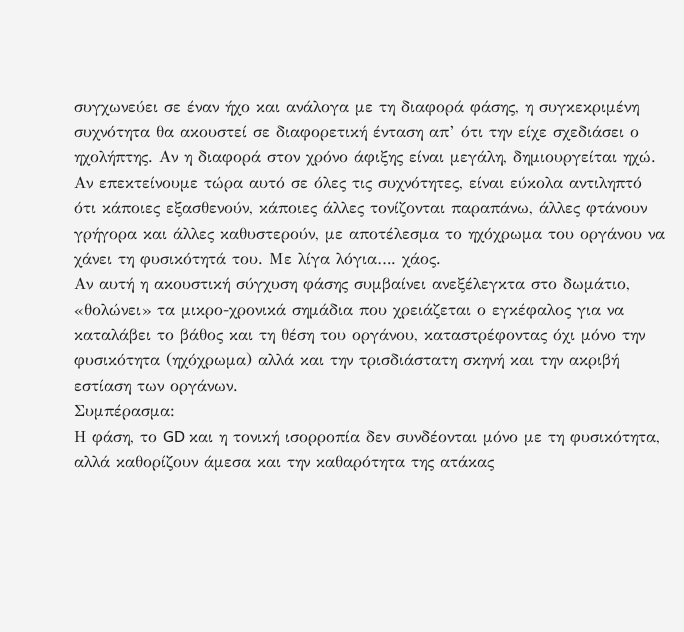συγχωνεύει σε έναν ήχο και ανάλογα με τη διαφορά φάσης, η συγκεκριμένη συχνότητα θα ακουστεί σε διαφορετική ένταση απ’ ότι την είχε σχεδιάσει ο ηχολήπτης. Αν η διαφορά στον χρόνο άφιξης είναι μεγάλη, δημιουργείται ηχώ.
Αν επεκτείνουμε τώρα αυτό σε όλες τις συχνότητες, είναι εύκολα αντιληπτό ότι κάποιες εξασθενούν, κάποιες άλλες τονίζονται παραπάνω, άλλες φτάνουν γρήγορα και άλλες καθυστερούν, με αποτέλεσμα το ηχόχρωμα του οργάνου να χάνει τη φυσικότητά του. Με λίγα λόγια…. χάος.
Αν αυτή η ακουστική σύγχυση φάσης συμβαίνει ανεξέλεγκτα στο δωμάτιο, «θολώνει» τα μικρο-χρονικά σημάδια που χρειάζεται ο εγκέφαλος για να καταλάβει το βάθος και τη θέση του οργάνου, καταστρέφοντας όχι μόνο την φυσικότητα (ηχόχρωμα) αλλά και την τρισδιάστατη σκηνή και την ακριβή εστίαση των οργάνων.
Συμπέρασμα:
Η φάση, το GD και η τονική ισορροπία δεν συνδέονται μόνο με τη φυσικότητα, αλλά καθορίζουν άμεσα και την καθαρότητα της ατάκας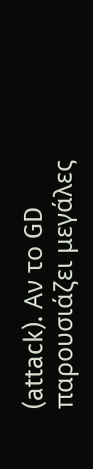(attack). Αν το GD παρουσιάζει μεγάλες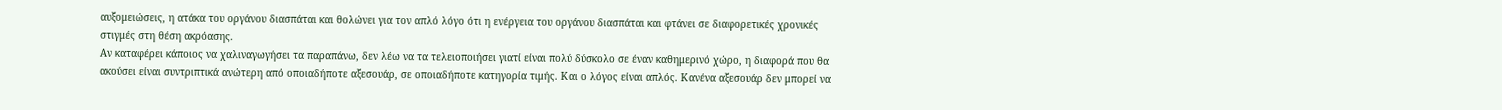αυξομειώσεις, η ατάκα του οργάνου διασπάται και θολώνει για τον απλό λόγο ότι η ενέργεια του οργάνου διασπάται και φτάνει σε διαφορετικές χρονικές στιγμές στη θέση ακρόασης.
Αν καταφέρει κάποιος να χαλιναγωγήσει τα παραπάνω, δεν λέω να τα τελειοποιήσει γιατί είναι πολύ δύσκολο σε έναν καθημερινό χώρο, η διαφορά που θα ακούσει είναι συντριπτικά ανώτερη από οποιαδήποτε αξεσουάρ, σε οποιαδήποτε κατηγορία τιμής. Και ο λόγος είναι απλός. Κανένα αξεσουάρ δεν μπορεί να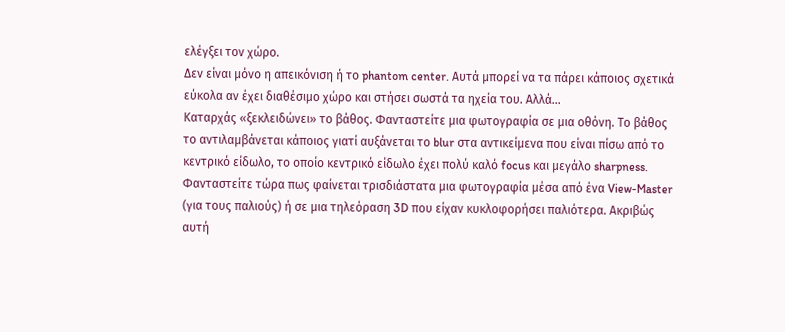ελέγξει τον χώρο.
Δεν είναι μόνο η απεικόνιση ή το phantom center. Αυτά μπορεί να τα πάρει κάποιος σχετικά εύκολα αν έχει διαθέσιμο χώρο και στήσει σωστά τα ηχεία του. Αλλά…
Καταρχάς «ξεκλειδώνει» το βάθος. Φανταστείτε μια φωτογραφία σε μια οθόνη. Το βάθος το αντιλαμβάνεται κάποιος γιατί αυξάνεται το blur στα αντικείμενα που είναι πίσω από το κεντρικό είδωλο, το οποίο κεντρικό είδωλο έχει πολύ καλό focus και μεγάλο sharpness. Φανταστείτε τώρα πως φαίνεται τρισδιάστατα μια φωτογραφία μέσα από ένα View-Master (για τους παλιούς) ή σε μια τηλεόραση 3D που είχαν κυκλοφορήσει παλιότερα. Ακριβώς αυτή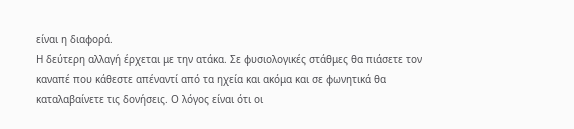είναι η διαφορά.
Η δεύτερη αλλαγή έρχεται με την ατάκα. Σε φυσιολογικές στάθμες θα πιάσετε τον καναπέ που κάθεστε απέναντί από τα ηχεία και ακόμα και σε φωνητικά θα καταλαβαίνετε τις δονήσεις. Ο λόγος είναι ότι οι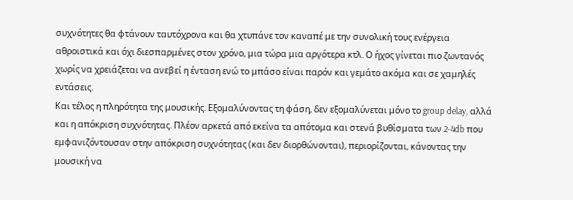συχνότητες θα φτάνουν ταυτόχρονα και θα χτυπάνε τον καναπέ με την συνολική τους ενέργεια αθροιστικά και όχι διεσπαρμένες στον χρόνο, μια τώρα μια αργότερα κτλ. Ο ήχος γίνεται πιο ζωντανός χωρίς να χρειάζεται να ανεβεί η ένταση ενώ το μπάσο είναι παρόν και γεμάτο ακόμα και σε χαμηλές εντάσεις.
Και τέλος η πληρότητα της μουσικής. Εξομαλύνοντας τη φάση, δεν εξομαλύνεται μόνο το group delay, αλλά και η απόκριση συχνότητας. Πλέον αρκετά από εκείνα τα απότομα και στενά βυθίσματα των 2-4db που εμφανιζόντουσαν στην απόκριση συχνότητας (και δεν διορθώνονται), περιορίζονται, κάνοντας την μουσική να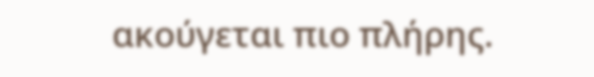ακούγεται πιο πλήρης.